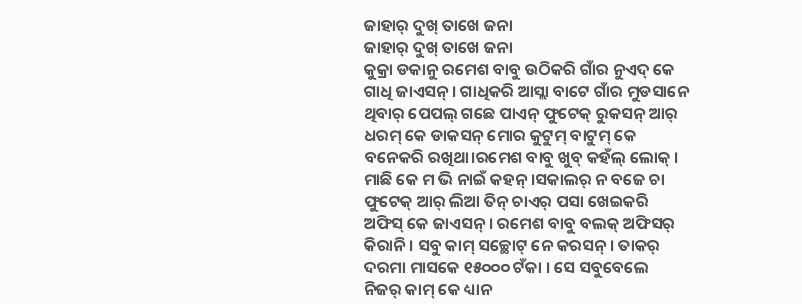ଜାହାର୍ ଦୁଖ୍ ତାଖେ ଜନା
ଜାହାର୍ ଦୁଖ୍ ତାଖେ ଜନା
କୁକ୍ରା ଡକାନୁ ରମେଶ ବାବୁ ଉଠିକରି ଗାଁର ନୁଏଦ୍ କେ ଗାଧି ଜାଏସନ୍ । ଗାଧିକରି ଆସ୍ଲା ବାଟେ ଗାଁର ମୁଡସାନେ ଥିବାର୍ ପେପଲ୍ ଗଛେ ପାଏନ୍ ଫୁଟେକ୍ ରୁକସନ୍ ଆର୍ ଧରମ୍ କେ ଡାକସନ୍ ମୋର କୁଟୁମ୍ ବାଟୁମ୍ କେ ବନେକରି ରଖିଥା।ରମେଶ ବାବୁ ଖୁବ୍ କହଁଲ୍ ଲୋକ୍ । ମାଛି କେ ମ ଭି ନାଇଁ କହନ୍ ।ସକାଲର୍ ନ ବଜେ ଚା ଫୁଟେକ୍ ଆର୍ ଲିଆ ତିନ୍ ଚାଏର୍ ପସା ଖେଇକରି ଅଫିସ୍ କେ ଜାଏସନ୍ । ରମେଶ ବାବୁ ବଲକ୍ ଅଫିସର୍ କିରାନି । ସବୁ କାମ୍ ସଚ୍ଛୋଟ୍ ନେ କରସନ୍ । ତାକର୍ ଦରମା ମାସକେ ୧୫୦୦୦ ଟଁକା । ସେ ସବୁବେଲେ ନିଜର୍ କାମ୍ କେ ଧ୍ୟାନ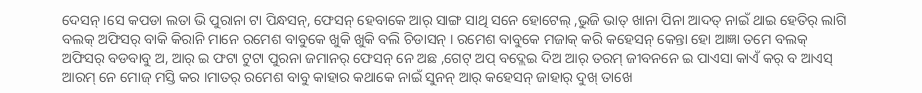ଦେସନ୍ ।ସେ କପଡା ଲତା ଭି ପୁରାନା ଟା ପିନ୍ଧସନ୍, ଫେସନ୍ ହେବାକେ ଆର୍ ସାଙ୍ଗ ସାଥି ସନେ ହୋଟେଲ୍ ,ଭୁଜି ଭାତ୍ ଖାନା ପିନା ଆଦତ୍ ନାଇଁ ଥାଇ ହେତିର୍ ଲାଗି ବଲକ୍ ଅଫିସର୍ ବାକି କିରାନି ମାନେ ରମେଶ ବାବୁକେ ଖୁକି ଖୁକି ବଲି ଚିଡାସନ୍ । ରମେଶ ବାବୁକେ ମଜାକ୍ କରି କହେସନ୍ କେନ୍ତା ହୋ ଆଜ୍ଞା ତମେ ବଲକ୍ ଅଫିସର୍ ବଡବାବୁ ଅ, ଆର୍ ଇ ଫଟା ଟୁଟା ପୁରନା ଜମାନର୍ ଫେସନ୍ ନେ ଅଛ ,ଗେଟ୍ ଅପ୍ ବଦ୍ଲେଇ ଦିଅ ଆର୍ ତରମ୍ ଜୀବନନେ ଇ ପାଏସା କାଏଁ କର୍ ବ ଆଏସ୍ ଆରମ୍ ନେ ମୋଜ୍ ମସ୍ତି କର ।ମାତର୍ ରମେଶ ବାବୁ କାହାର କଥାକେ ନାଇଁ ସୁନନ୍ ଆର୍ କହେସନ୍ ଜାହାର୍ ଦୁଖ୍ ତାଖେ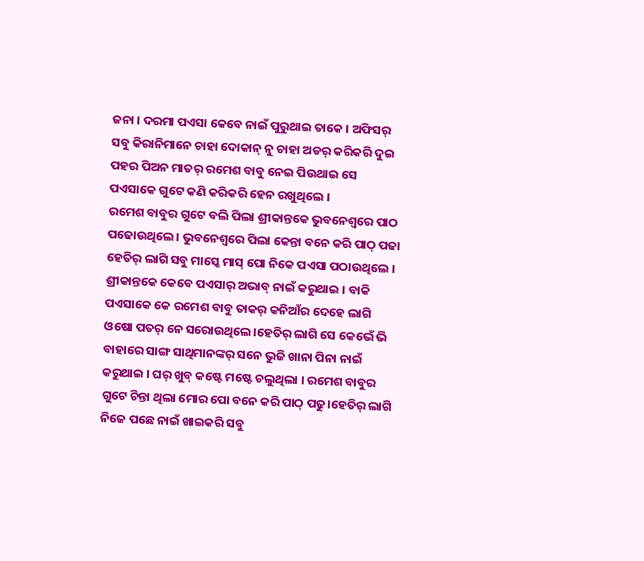ଜନା । ଦରମା ପଏସା କେବେ ନାଇଁ ପୁରୁଥାଇ ତାକେ । ଅଫିସର୍ ସବୁ କିରାନିମାନେ ଚାହା ଦୋକାନ୍ ନୁ ଚାହା ଅଡର୍ କରିକରି ଦୁଇ ପହର ପିଅନ ମାତର୍ ରମେଶ ବାବୁ ନେଇ ପିଉଥାଇ ସେ ପଏସାକେ ଗୁଟେ କଣି କରିକରି ହେନ ରଖୁଥିଲେ ।
ରମେଶ ବାବୁର ଗୁଟେ ବଲି ପିଲା ଶ୍ରୀକାନ୍ତକେ ଭୁବନେଶ୍ୱରେ ପାଠ ପଢୋଉଥିଲେ । ଭୁବନେଶ୍ୱରେ ପିଲା କେନ୍ତା ବନେ କରି ପାଠ୍ ପଢା ହେତିର୍ ଲାଗି ସବୁ ମାସ୍କେ ମାସ୍ ପୋ ନିକେ ପଏସା ପଠାଉଥିଲେ । ଶ୍ରୀକାନ୍ତକେ କେବେ ପଏସାର୍ ଅଭାବ୍ ନାଇଁ କରୁଥାଇ । ବାକି ପଏସାକେ କେ ରମେଶ ବାବୁ ତାକର୍ କନିଆଁର ଦେହେ ଲାଗି ଓଷୋ ପତର୍ ନେ ସରୋଉଥିଲେ।ହେତିର୍ ଲାଗି ସେ କେଭେଁ ଭି ବାହାରେ ସାଙ୍ଗ ସାଥିମାନଙ୍କର୍ ସନେ ଭୁଜି ଖାନା ପିନା ନାଇଁ କରୁଥାଇ । ଘର୍ ଖୁବ୍ କଷ୍ଟେ ମଷ୍ଟେ ଚଲୁଥିଲା । ରମେଶ ବାବୁର ଗୁଟେ ଚିନ୍ତା ଥିଲା ମୋର ପୋ ବନେ କରି ପାଠ୍ ପଢୁ।ହେତିର୍ ଲାଗି ନିଜେ ପଛେ ନାଇଁ ଖାଇକରି ସବୁ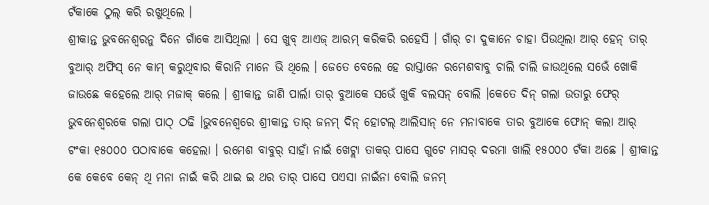ଟଁକାକେ ଠୁଲ୍ କରି ରଖୁଥିଲେ ।
ଶ୍ରୀକାନ୍ତ ଭୁବନେଶ୍ୱରନୁ ଦିନେ ଗାଁକେ ଆସିଥିଲା । ସେ ଖୁବ୍ ଆଏଜ୍ ଆରମ୍ କରିକରି ରହେସି । ଗାଁର୍ ଚା ଦୁକାନେ ଚାହା ପିଉଥିଲା ଆର୍ ହେନ୍ ତାର୍ ବୁଆର୍ ଅଫିସ୍ ନେ କାମ୍ କରୁଥିବାର କିରାନି ମାନେ ଭି ଥିଲେ । ଜେତେ ବେଲେ ହେ ରାସ୍ତାନେ ରମେଶବାବୁ ଚାଲି ଚାଲି ଜାଉଥିଲେ ସଭେଁ ଖୋକି ଜାଉଛେ କହେଲେ ଆର୍ ମଜାକ୍ କଲେ । ଶ୍ରୀକାନ୍ତ ଜାଣି ପାର୍ଲା ତାର୍ ବୁଆକେ ସଭେଁ ଖୁକି ବଲସନ୍ ବୋଲି ।କେତେ ଦିନ୍ ଗଲା ଉତାରୁ ଫେର୍ ଭୁବନେଶ୍ୱରକେ ଗଲା ପାଠ୍ ଠଢି ।ଭୁବନେଶ୍ୱରେ ଶ୍ରୀକାନ୍ତ ତାର୍ ଜନମ୍ ଦିନ୍ ହୋଟଲ୍ ଆଲିସାନ୍ ନେ ମନାବାକେ ତାର ବୁଆକେ ଫୋନ୍ କଲା ଆର୍ ଟଂକା ୧୫୦୦୦ ପଠାବାକେ କହେଲା । ରମେଶ ବାବୁର୍ ସାହାଁ ନାଇଁ ଖେଟ୍ଲା ତାକର୍ ପାସେ ଗୁଟେ ମାସର୍ ଦରମା ଖାଲି ୧୫୦୦୦ ଟଁକା ଅଛେ । ଶ୍ରୀକାନ୍ତ କେ କେବେ କେନ୍ ଥି ମନା ନାଇଁ କରି ଥାଇ ଇ ଥର ତାର୍ ପାସେ ପଏସା ନାଇଁନା ବୋଲି ଜନମ୍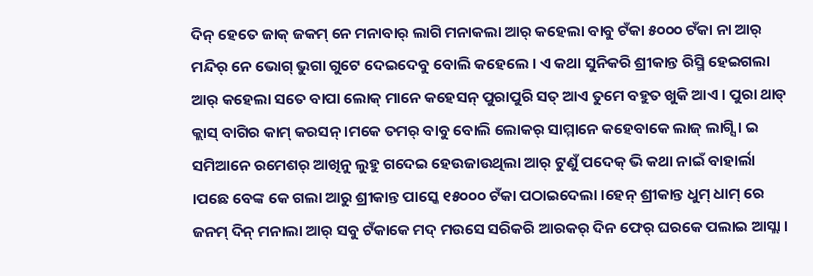ଦିନ୍ ହେତେ ଜାକ୍ ଜକମ୍ ନେ ମନାବାର୍ ଲାଗି ମନାକଲା ଆର୍ କହେଲା ବାବୁ ଟଁକା ୫୦୦୦ ଟଁକା ନା ଆର୍ ମନ୍ଦିର୍ ନେ ଭୋଗ୍ ଭୁଗା ଗୁଟେ ଦେଇଦେବୁ ବୋଲି କହେଲେ । ଏ କଥା ସୁନିକରି ଶ୍ରୀକାନ୍ତ ରିସ୍ମି ହେଇଗଲା ଆର୍ କହେଲା ସତେ ବାପା ଲୋକ୍ ମାନେ କହେସନ୍ ପୁରାପୁରି ସତ୍ ଆଏ ତୁମେ ବହୁତ ଖୁକି ଆଏ । ପୁରା ଥାଡ୍ କ୍ଲାସ୍ ବାଗିର କାମ୍ କରସନ୍ ।ମକେ ତମର୍ ବାବୁ ବୋଲି ଲୋକର୍ ସାମ୍ମାନେ କହେବାକେ ଲାଜ୍ ଲାଗ୍ସି । ଇ ସମିଆନେ ରମେଶର୍ ଆଖିନୁ ଲୁହୁ ଗଦେଇ ହେଉଜାଉଥିଲା ଆର୍ ଟୁଣୁଁ ପଦେକ୍ ଭି କଥା ନାଇଁ ବାହାର୍ଲା ।ପଛେ ବେଙ୍କ କେ ଗଲା ଆରୁ ଶ୍ରୀକାନ୍ତ ପାସ୍କେ ୧୫୦୦୦ ଟଁକା ପଠାଇଦେଲା ।ହେନ୍ ଶ୍ରୀକାନ୍ତ ଧୁମ୍ ଧାମ୍ ରେ ଜନମ୍ ଦିନ୍ ମନାଲା ଆର୍ ସବୁ ଟଁକାକେ ମଦ୍ ମଉସେ ସରିକରି ଆରକର୍ ଦିନ ଫେର୍ ଘରକେ ପଲାଇ ଆସ୍ଲା ।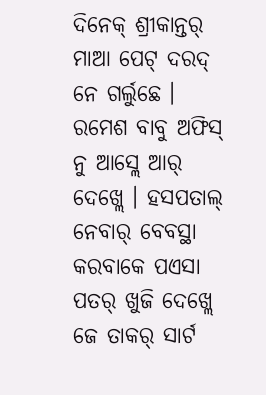ଦିନେକ୍ ଶ୍ରୀକାନ୍ତର୍ ମାଆ ପେଟ୍ ଦରଦ୍ ନେ ଗର୍ଲୁଛେ । ରମେଶ ବାବୁ ଅଫିସ୍ ନୁ ଆସ୍ଲେ ଆର୍ ଦେଖ୍ଲେ । ହସପତାଲ୍ ନେବାର୍ ବେବସ୍ଥା କରବାକେ ପଏସା ପତର୍ ଖୁଜି ଦେଖ୍ଲେ ଜେ ତାକର୍ ସାର୍ଟ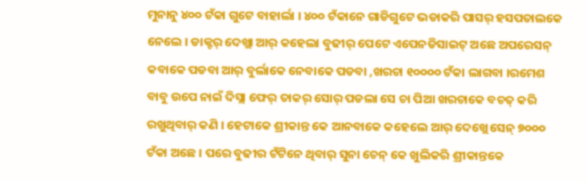ମୁନାନୁ ୪୦୦ ଟଁକା ଗୁଟେ ବାହାର୍ଲା । ୪୦୦ ଟଁକାନେ ଗାଡିଗୁଟେ ଭଡାକରି ପାସର୍ ହସପତାଲକେ ନେଲେ । ଡାକ୍ଟର୍ ଦେଖ୍ଲା ଆର୍ କହେଲା ବୁଢୀର୍ ପେଟେ ଏପେନଡିସାଇଟ୍ ଅଛେ ଅପରେସନ୍ କବାକେ ପଡବା ଆର୍ ବୁର୍ଲାକେ ନେବାକେ ପଡବା ,ଖରଚା ୧୦୦୦୦ ଟଁକା ଲାଗବା ।ରମେଶ ବାବୁ ଉପେ ନାଇଁ ଦିସ୍ଲା ଫେର୍ ତାକର୍ ସୋର୍ ପଡଲା ସେ ଚା ପିଆ ଖରଚାକେ ବଚତ୍ କରି ରଖୁଥିବାର୍ କଣି । ହେଟାକେ ଶ୍ରୀକାନ୍ତ କେ ଆନବାକେ କହେଲେ ଆର୍ ଦେଖ୍ଲେ ସେନ୍ ୭୦୦୦ ଟଁକା ଅଛେ । ପରେ ବୁଢୀର ଟଁଟିନେ ଥିବାର୍ ସୁନା ଚେନ୍ କେ ଖୁଲିକରି ଶ୍ରୀକାନ୍ତକେ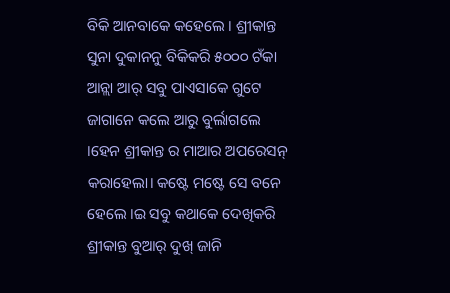ବିକି ଆନବାକେ କହେଲେ । ଶ୍ରୀକାନ୍ତ ସୁନା ଦୁକାନନୁ ବିକିକରି ୫୦୦୦ ଟଁକା ଆନ୍ଲା ଆର୍ ସବୁ ପାଏସାକେ ଗୁଟେ ଜାଗାନେ କଲେ ଆରୁ ବୁର୍ଲାଗଲେ ।ହେନ ଶ୍ରୀକାନ୍ତ ର ମାଆର ଅପରେସନ୍ କରାହେଲା। କଷ୍ଟେ ମଷ୍ଟେ ସେ ବନେ ହେଲେ ।ଇ ସବୁ କଥାକେ ଦେଖିକରି ଶ୍ରୀକାନ୍ତ ବୁଆର୍ ଦୁଖ୍ ଜାନି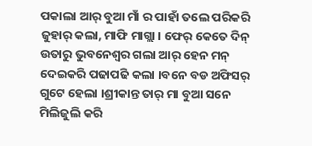ପକାଲା ଆର୍ ବୁଆ ମାଁ ର ପାହାଁ ତଲେ ପରିକରି ଜୁହାର୍ କଲା, ମାଫି ମାଗ୍ଲା । ଫେର୍ କେତେ ଦିନ୍ ଉତାରୁ ଭୁବନେଶ୍ୱର ଗଲା ଆର୍ ହେନ ମନ୍ ଦେଇକରି ପଢାପଢି କଲା ।ବନେ ବଡ ଅଫିସର୍ ଗୁଟେ ହେଲା ।ଶ୍ରୀକାନ୍ତ ତାର୍ ମା ବୁଆ ସନେ ମିଲିଜୁଲି କରି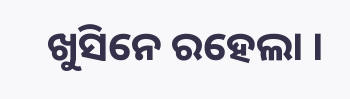ଖୁସିନେ ରହେଲା ।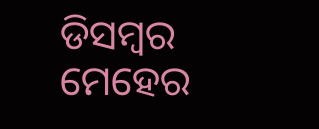ଡିସମ୍ୱର ମେହେର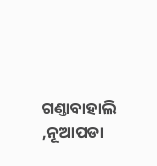ଗଣ୍ତାବାହାଲି ,ନୂଆପଡା